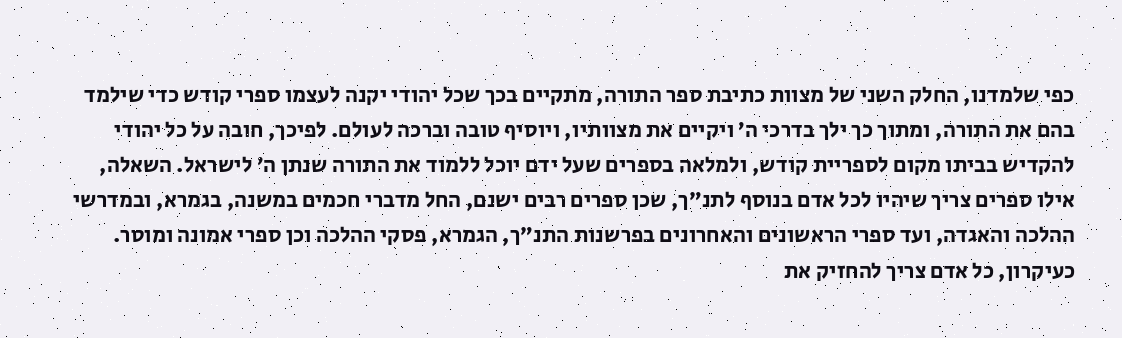כפי שלמדנו, החלק השני של מצוות כתיבת ספר התורה, מתקיים בכך שכל יהודי יקנה לעצמו ספרי קודש כדי שילמד בהם את התורה, ומתוך כך ילך בדרכי ה’ ויקיים את מצוותיו, ויוסיף טובה וברכה לעולם. לפיכך, חובה על כל יהודי להקדיש בביתו מקום לספריית קודש, ולמלאה בספרים שעל ידם יוכל ללמוד את התורה שנתן ה’ לישראל. השאלה, אילו ספרים צריך שיהיו לכל אדם בנוסף לתנ”ך, שכן ספרים רבים ישנם, החל מדברי חכמים במשנה, בגמרא, ובמדרשי ההלכה והאגדה, ועד ספרי הראשונים והאחרונים בפרשנות התנ”ך, הגמרא, פסקי ההלכה וכן ספרי אמונה ומוסר.
כעיקרון, כל אדם צריך להחזיק את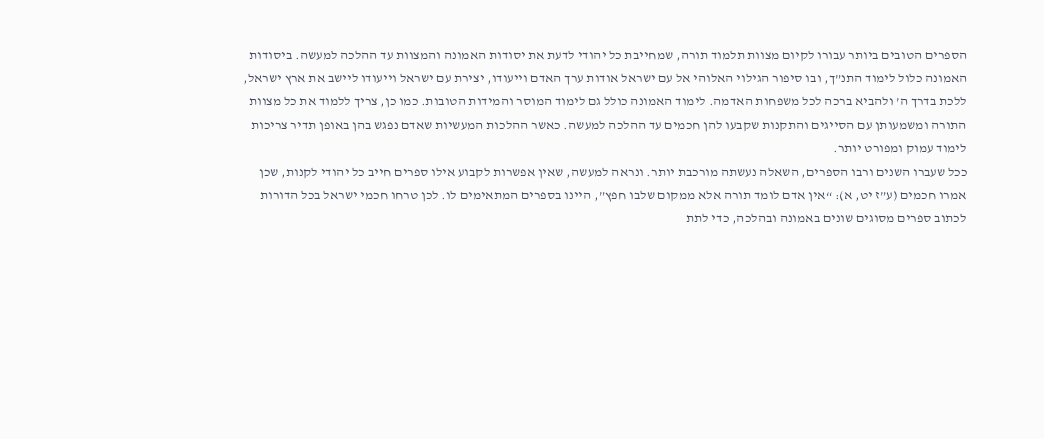הספרים הטובים ביותר עבורו לקיום מצוות תלמוד תורה, שמחייבת כל יהודי לדעת את יסודות האמונה והמצוות עד ההלכה למעשה. ביסודות האמונה כלול לימוד התנ”ך, ובו סיפור הגילוי האלוהי אל עם ישראל אודות ערך האדם וייעודו, יצירת עם ישראל וייעודו ליישב את ארץ ישראל, ללכת בדרך ה’ ולהביא ברכה לכל משפחות האדמה. לימוד האמונה כולל גם לימוד המוסר והמידות הטובות. כמו כן, צריך ללמוד את כל מצוות התורה ומשמעותן עם הסייגים והתקנות שקבעו להן חכמים עד ההלכה למעשה. כאשר ההלכות המעשיות שאדם נפגש בהן באופן תדיר צריכות לימוד עמוק ומפורט יותר.
ככל שעברו השנים ורבו הספרים, השאלה נעשתה מורכבת יותר. ונראה למעשה, שאין אפשרות לקבוע אילו ספרים חייב כל יהודי לקנות, שכן אמרו חכמים (ע”ז יט, א): “אין אדם לומד תורה אלא ממקום שלבו חפץ”, היינו בספרים המתאימים לו. לכן טרחו חכמי ישראל בכל הדורות לכתוב ספרים מסוגים שונים באמונה ובהלכה, כדי לתת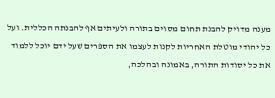מענה מדויק להבנת תחום מסוים בתורה ולעיתים אף להבנתה הכללית. ועל כל יהודי מוטלת האחריות לקנות לעצמו את הספרים שעל ידם יוכל ללמוד את כל יסודות התורה, באמונה ובהלכה,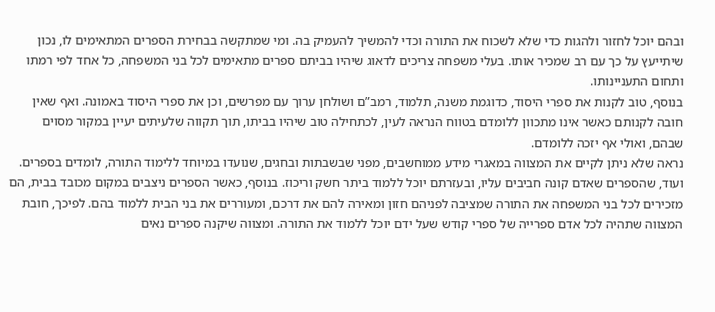ובהם יוכל לחזור ולהגות כדי שלא לשכוח את התורה וכדי להמשיך להעמיק בה. ומי שמתקשה בבחירת הספרים המתאימים לו, נכון שיתייעץ על כך עם רב שמכיר אותו. בעלי משפחה צריכים לדאוג שיהיו בביתם ספרים מתאימים לכל בני המשפחה, כל אחד לפי רמתו ותחום התעניינותו.
בנוסף, טוב לקנות את ספרי היסוד, כדוגמת משנה, תלמוד, רמב”ם ושולחן ערוך עם מפרשים, וכן את ספרי היסוד באמונה. ואף שאין חובה לקנותם כאשר אינו מתכוון ללומדם בטווח הנראה לעין, לכתחילה טוב שיהיו בביתו, תוך תקווה שלעיתים יעיין במקור מסוים שבהם, ואולי אף יזכה ללומדם.
נראה שלא ניתן לקיים את המצווה במאגרי מידע ממוחשבים, מפני שבשבתות ובחגים, שנועדו במיוחד ללימוד התורה, לומדים בספרים. ועוד, שהספרים שאדם קונה חביבים עליו, ובעזרתם יוכל ללמוד ביתר חשק וריכוז. בנוסף, כאשר הספרים ניצבים במקום מכובד בבית, הם מזכירים לכל בני המשפחה את התורה שמציבה לפניהם חזון ומאירה להם את דרכם, ומעוררים את בני הבית ללמוד בהם. לפיכך, חובת המצווה שתהיה לכל אדם ספרייה של ספרי קודש שעל ידם יוכל ללמוד את התורה. ומצווה שיקנה ספרים נאים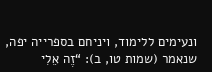ונעימים ללימוד, ויניחם בספרייה יפה, שנאמר (שמות טו, ב): “זֶה אֵלִי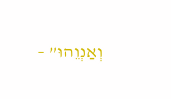וְאַנְוֵהוּ” –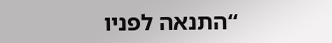“התנאה לפניו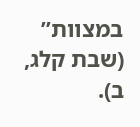במצוות” (שבת קלג, ב).